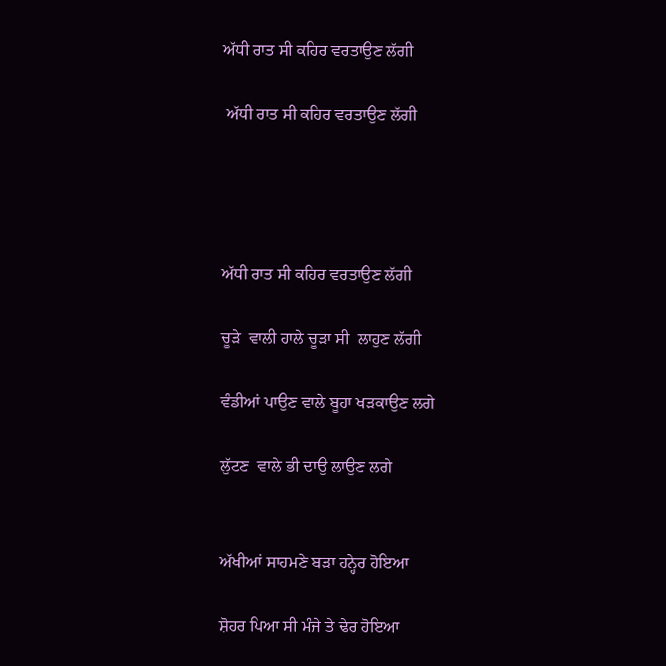ਅੱਧੀ ਰਾਤ ਸੀ ਕਹਿਰ ਵਰਤਾਉਣ ਲੱਗੀ

 ਅੱਧੀ ਰਾਤ ਸੀ ਕਹਿਰ ਵਰਤਾਉਣ ਲੱਗੀ




ਅੱਧੀ ਰਾਤ ਸੀ ਕਹਿਰ ਵਰਤਾਉਣ ਲੱਗੀ

ਚੂੜੇ  ਵਾਲੀ ਹਾਲੇ ਚੂੜਾ ਸੀ  ਲਾਹੁਣ ਲੱਗੀ

ਵੰਡੀਆਂ ਪਾਉਣ ਵਾਲੇ ਬੂਹਾ ਖੜਕਾਉਣ ਲਗੇ

ਲੁੱਟਣ  ਵਾਲੇ ਭੀ ਦਾਉ ਲਾਉਣ ਲਗੇ


ਅੱਖੀਆਂ ਸਾਹਮਣੇ ਬੜਾ ਹਨ੍ਹੇਰ ਹੋਇਆ

ਸ਼ੋਹਰ ਪਿਆ ਸੀ ਮੰਜੇ ਤੇ ਢੇਰ ਹੋਇਆ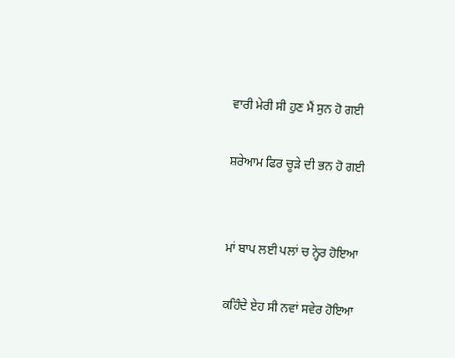ਵਾਰੀ ਮੇਰੀ ਸੀ ਹੁਣ ਮੈਂ ਸੁਨ ਹੋ ਗਈ

ਸ਼ਰੇਆਮ ਫਿਰ ਚੂੜੇ ਦੀ ਭਨ ਹੋ ਗਈ


ਮਾਂ ਬਾਪ ਲਈ ਪਲਾਂ ਚ ਨ੍ਹੇਰ ਹੋਇਆ

ਕਹਿੰਦੇ ਏਹ ਸੀ ਨਵਾਂ ਸਵੇਰ ਹੋਇਆ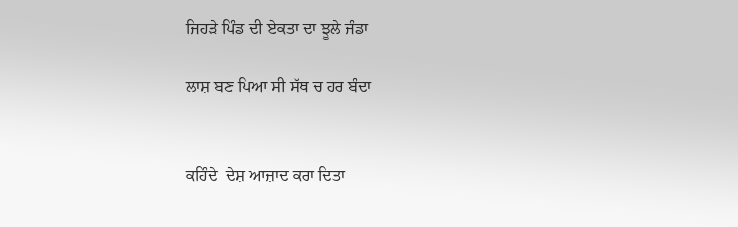ਜਿਹੜੇ ਪਿੰਡ ਦੀ ਏਕਤਾ ਦਾ ਝੂਲੇ ਜੰਡਾ

ਲਾਸ਼ ਬਣ ਪਿਆ ਸੀ ਸੱਥ ਚ ਹਰ ਬੰਦਾ


ਕਹਿੰਦੇ  ਦੇਸ਼ ਆਜ਼ਾਦ ਕਰਾ ਦਿਤਾ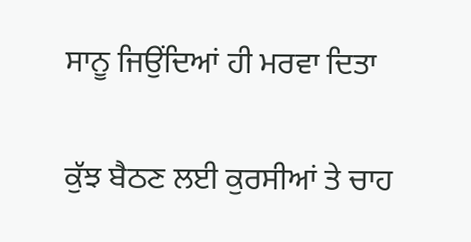ਸਾਨੂ ਜਿਉਂਦਿਆਂ ਹੀ ਮਰਵਾ ਦਿਤਾ

ਕੁੱਝ ਬੈਠਣ ਲਈ ਕੁਰਸੀਆਂ ਤੇ ਚਾਹ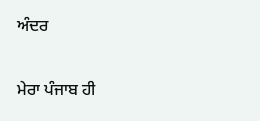ਅੰਦਰ

ਮੇਰਾ ਪੰਜਾਬ ਹੀ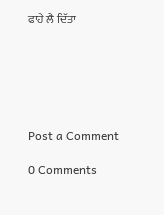ਫਾਹੇ ਲੈ ਦਿੱਤਾ






Post a Comment

0 Comments